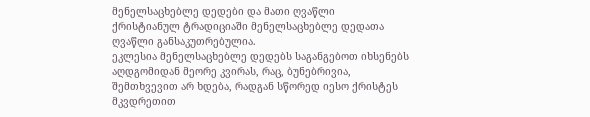მენელსაცხებლე დედები და მათი ღვაწლი
ქრისტიანულ ტრადიციაში მენელსაცხებლე დედათა ღვაწლი განსაკუთრებულია.
ეკლესია მენელსაცხებლე დედებს საგანგებოთ იხსენებს აღდგომიდან მეორე კვირას, რაც, ბუნებრივია, შემთხვევით არ ხდება, რადგან სწორედ იესო ქრისტეს მკვდრეთით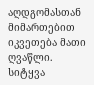აღდგომასთან მიმართებით იკვეთება მათი ღვაწლი. სიტყვა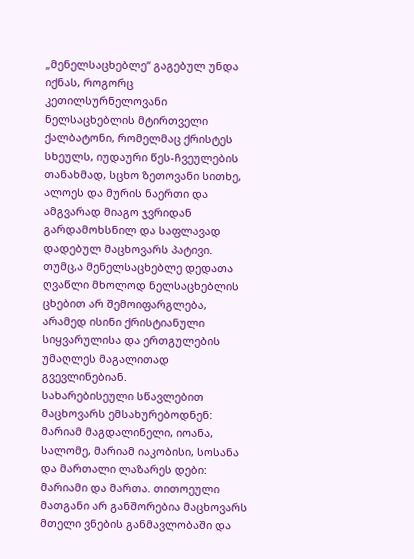„მენელსაცხებლე“ გაგებულ უნდა იქნას, როგორც კეთილსურნელოვანი ნელსაცხებლის მტირთველი ქალბატონი, რომელმაც ქრისტეს სხეულს, იუდაური წეს-ჩვეულების თანახმად, სცხო ზეთოვანი სითხე, ალოეს და მურის ნაერთი და ამგვარად მიაგო ჯვრიდან გარდამოხსნილ და საფლავად დადებულ მაცხოვარს პატივი. თუმც,ა მენელსაცხებლე დედათა ღვაწლი მხოლოდ ნელსაცხებლის ცხებით არ შემოიფარგლება, არამედ ისინი ქრისტიანული სიყვარულისა და ერთგულების უმაღლეს მაგალითად გვევლინებიან.
სახარებისეული სწავლებით მაცხოვარს ემსახურებოდნენ: მარიამ მაგდალინელი, იოანა, სალომე, მარიამ იაკობისი, სოსანა და მართალი ლაზარეს დები: მარიამი და მართა. თითოეული მათგანი არ განშორებია მაცხოვარს მთელი ვნების განმავლობაში და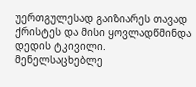უერთგულესად გაიზიარეს თავად ქრისტეს და მისი ყოვლადწმინდა დედის ტკივილი.
მენელსაცხებლე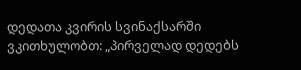დედათა კვირის სვინაქსარში ვკითხულობთ: „პირველად დედებს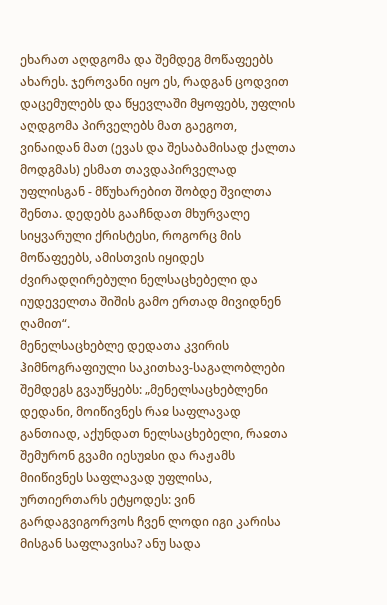ეხარათ აღდგომა და შემდეგ მოწაფეებს ახარეს. ჯეროვანი იყო ეს, რადგან ცოდვით დაცემულებს და წყევლაში მყოფებს, უფლის აღდგომა პირველებს მათ გაეგოთ, ვინაიდან მათ (ევას და შესაბამისად ქალთა მოდგმას) ესმათ თავდაპირველად უფლისგან - მწუხარებით შობდე შვილთა შენთა. დედებს გააჩნდათ მხურვალე სიყვარული ქრისტესი, როგორც მის მოწაფეებს, ამისთვის იყიდეს ძვირადღირებული ნელსაცხებელი და იუდეველთა შიშის გამო ერთად მივიდნენ ღამით“.
მენელსაცხებლე დედათა კვირის ჰიმნოგრაფიული საკითხავ-საგალობლები შემდეგს გვაუწყებს: „მენელსაცხებლენი დედანი, მოიწივნეს რაჲ საფლავად განთიად, აქუნდათ ნელსაცხებელი, რაჲთა შემურონ გვამი იესუჲსი და რაჟამს მიიწივნეს საფლავად უფლისა, ურთიერთარს ეტყოდეს: ვინ გარდაგვიგორვოს ჩვენ ლოდი იგი კარისა მისგან საფლავისა? ანუ სადა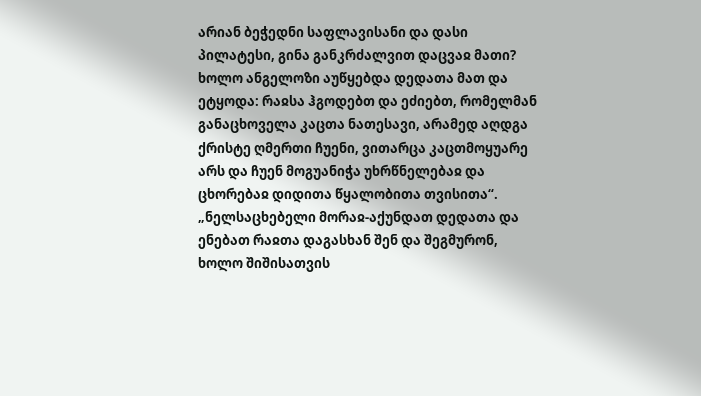არიან ბეჭედნი საფლავისანი და დასი პილატესი, გინა განკრძალვით დაცვაჲ მათი? ხოლო ანგელოზი აუწყებდა დედათა მათ და ეტყოდა: რაჲსა ჰგოდებთ და ეძიებთ, რომელმან განაცხოველა კაცთა ნათესავი, არამედ აღდგა ქრისტე ღმერთი ჩუენი, ვითარცა კაცთმოყუარე არს და ჩუენ მოგუანიჭა უხრწნელებაჲ და ცხორებაჲ დიდითა წყალობითა თვისითა“. „ნელსაცხებელი მორაჲ-აქუნდათ დედათა და ენებათ რაჲთა დაგასხან შენ და შეგმურონ, ხოლო შიშისათვის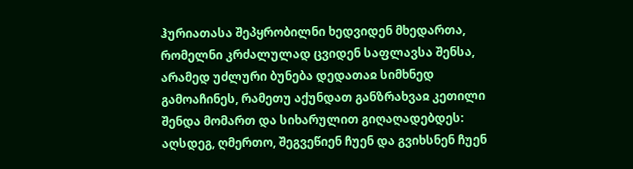ჰურიათასა შეპყრობილნი ხედვიდენ მხედართა, რომელნი კრძალულად ცვიდენ საფლავსა შენსა, არამედ უძლური ბუნება დედათაჲ სიმხნედ გამოაჩინეს, რამეთუ აქუნდათ განზრახვაჲ კეთილი შენდა მომართ და სიხარულით გიღაღადებდეს: აღსდეგ, ღმერთო, შეგვეწიენ ჩუენ და გვიხსნენ ჩუენ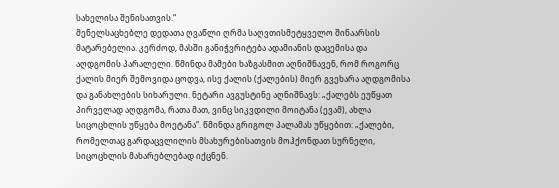სახელისა შენისათვის.“
მენელსაცხებლე დედათა ღვაწლი ღრმა საღვთისმეტყველო შინაარსის მატარებელია. კერძოდ, მასში განიჭვრიტება ადამიანის დაცემისა და აღდგომის პარალელი. წმინდა მამები ხაზგასმით აღნიშნავენ, რომ როგორც ქალის მიერ შემოვიდა ცოდვა, ისე ქალის (ქალების) მიერ გვეხარა აღდგომისა და განახლების სიხარული. ნეტარი ავგუსტინე აღნიშნავს: „ქალებს ეუწყათ პირველად აღდგომა, რათა მათ, ვინც სიკვდილი მოიტანა (ევამ), ახლა სიცოცხლის უწყება მოეტანა“. წმინდა გრიგოლ პალამას უწყებით: „ქალები, რომელთაც გარდაცვლილის მსახურებისათვის მოჰქონდათ სურნელი, სიცოცხლის მახარებლებად იქცნენ.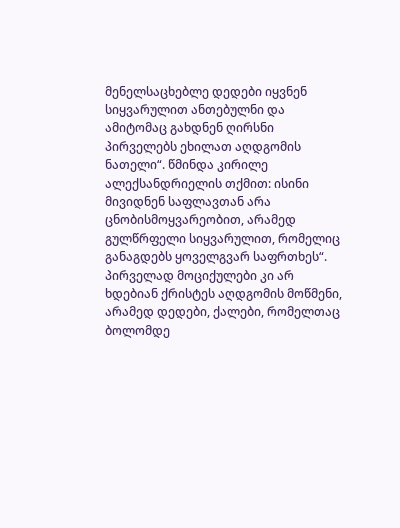მენელსაცხებლე დედები იყვნენ სიყვარულით ანთებულნი და ამიტომაც გახდნენ ღირსნი პირველებს ეხილათ აღდგომის ნათელი“. წმინდა კირილე ალექსანდრიელის თქმით: ისინი მივიდნენ საფლავთან არა ცნობისმოყვარეობით, არამედ გულწრფელი სიყვარულით, რომელიც განაგდებს ყოველგვარ საფრთხეს“.
პირველად მოციქულები კი არ ხდებიან ქრისტეს აღდგომის მოწმენი, არამედ დედები, ქალები, რომელთაც ბოლომდე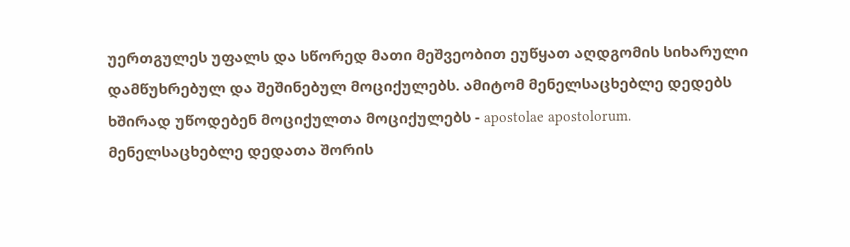უერთგულეს უფალს და სწორედ მათი მეშვეობით ეუწყათ აღდგომის სიხარული დამწუხრებულ და შეშინებულ მოციქულებს. ამიტომ მენელსაცხებლე დედებს ხშირად უწოდებენ მოციქულთა მოციქულებს - apostolae apostolorum.
მენელსაცხებლე დედათა შორის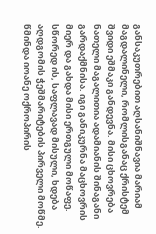განსაკუთრებით აღსანიშნავია მარიამ მაგდალინელი, რომლისგანაც ქრისტემ შვიდი ეშმაკი განდევნა. მისი ცხოვრება ნათელი მაგალითია ადამიანის შინაგანი გარდაქმნისა. იგი განიკურნა მაცხოვრის მიერ და გახდა მისი ერთგული მოწაფე. სწორედ ის, საფლავად მისული, ხდება აღდგომის ჭეშმარიტების პირველი მოწმე. წმინდა იოანე ოქროპირის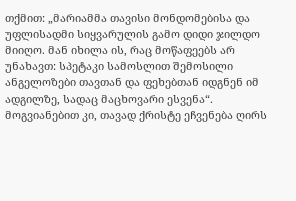თქმით: „მარიამმა თავისი მონდომებისა და უფლისადმი სიყვარულის გამო დიდი ჯილდო მიიღო. მან იხილა ის, რაც მოწაფეებს არ უნახავთ: სპეტაკი სამოსლით შემოსილი ანგელოზები თავთან და ფეხებთან იდგნენ იმ ადგილზე, სადაც მაცხოვარი ესვენა“. მოგვიანებით კი, თავად ქრისტე ეჩვენება ღირს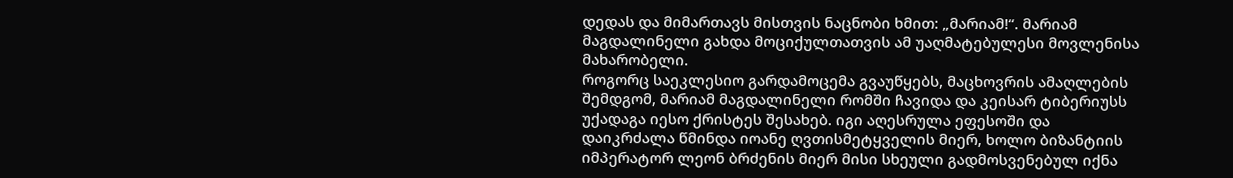დედას და მიმართავს მისთვის ნაცნობი ხმით: „მარიამ!“. მარიამ მაგდალინელი გახდა მოციქულთათვის ამ უაღმატებულესი მოვლენისა მახარობელი.
როგორც საეკლესიო გარდამოცემა გვაუწყებს, მაცხოვრის ამაღლების შემდგომ, მარიამ მაგდალინელი რომში ჩავიდა და კეისარ ტიბერიუსს უქადაგა იესო ქრისტეს შესახებ. იგი აღესრულა ეფესოში და დაიკრძალა წმინდა იოანე ღვთისმეტყველის მიერ, ხოლო ბიზანტიის იმპერატორ ლეონ ბრძენის მიერ მისი სხეული გადმოსვენებულ იქნა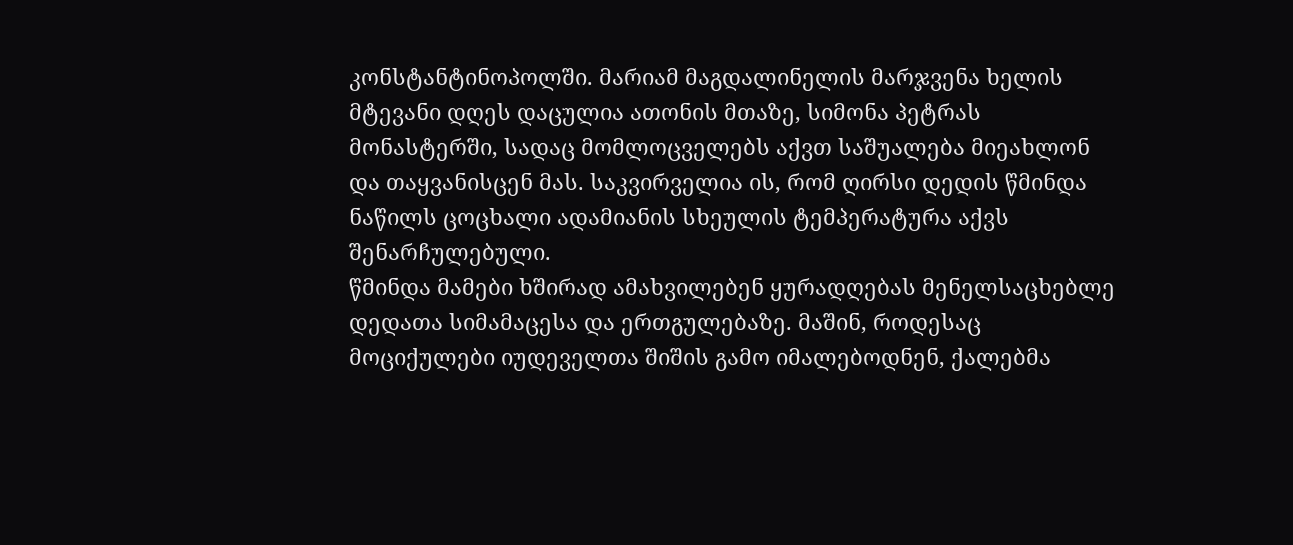კონსტანტინოპოლში. მარიამ მაგდალინელის მარჯვენა ხელის მტევანი დღეს დაცულია ათონის მთაზე, სიმონა პეტრას მონასტერში, სადაც მომლოცველებს აქვთ საშუალება მიეახლონ და თაყვანისცენ მას. საკვირველია ის, რომ ღირსი დედის წმინდა ნაწილს ცოცხალი ადამიანის სხეულის ტემპერატურა აქვს შენარჩულებული.
წმინდა მამები ხშირად ამახვილებენ ყურადღებას მენელსაცხებლე დედათა სიმამაცესა და ერთგულებაზე. მაშინ, როდესაც მოციქულები იუდეველთა შიშის გამო იმალებოდნენ, ქალებმა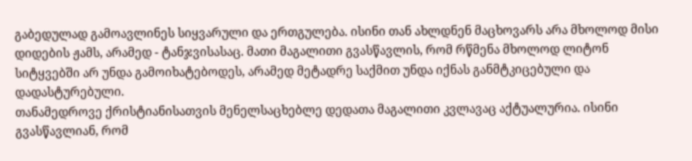გაბედულად გამოავლინეს სიყვარული და ერთგულება. ისინი თან ახლდნენ მაცხოვარს არა მხოლოდ მისი დიდების ჟამს, არამედ - ტანჯვისასაც. მათი მაგალითი გვასწავლის, რომ რწმენა მხოლოდ ლიტონ სიტყვებში არ უნდა გამოიხატებოდეს, არამედ მეტადრე საქმით უნდა იქნას განმტკიცებული და დადასტურებული.
თანამედროვე ქრისტიანისათვის მენელსაცხებლე დედათა მაგალითი კვლავაც აქტუალურია. ისინი გვასწავლიან, რომ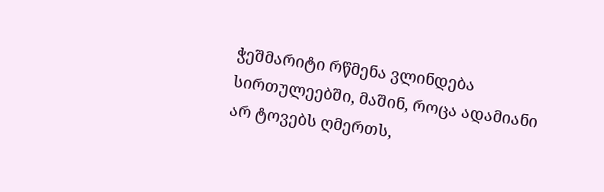ჭეშმარიტი რწმენა ვლინდება სირთულეებში, მაშინ, როცა ადამიანი არ ტოვებს ღმერთს,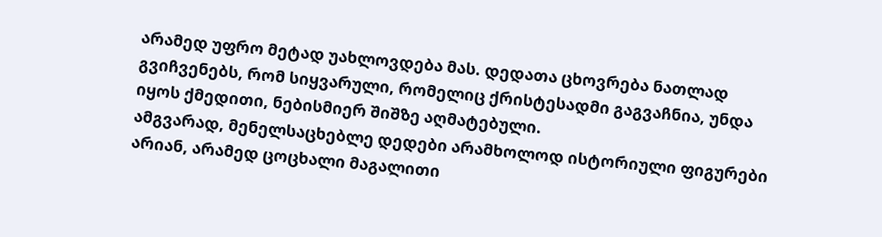არამედ უფრო მეტად უახლოვდება მას. დედათა ცხოვრება ნათლად გვიჩვენებს, რომ სიყვარული, რომელიც ქრისტესადმი გაგვაჩნია, უნდა იყოს ქმედითი, ნებისმიერ შიშზე აღმატებული.
ამგვარად, მენელსაცხებლე დედები არამხოლოდ ისტორიული ფიგურები არიან, არამედ ცოცხალი მაგალითი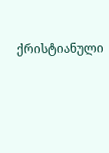ქრისტიანული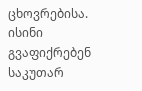ცხოვრებისა. ისინი გვაფიქრებენ საკუთარ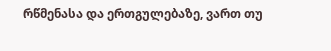რწმენასა და ერთგულებაზე, ვართ თუ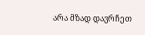არა მზად დავრჩეთ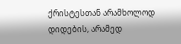ქრისტესთან არამხოლოდ დიდების, არამედ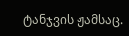ტანჯვის ჟამსაც.